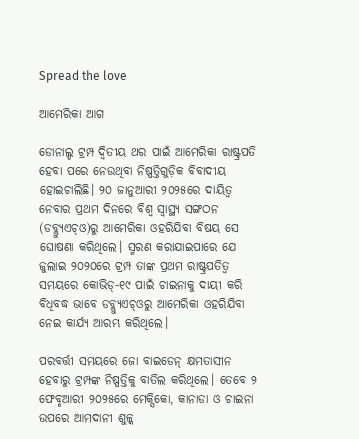Spread the love

ଆମେରିକା ଆଗ

ଡୋନାଲ୍ଡ ଟ୍ରମ୍ପ ଦ୍ୱିତୀୟ ଥର ପାଇଁ ଆମେରିକା ରାଷ୍ଟ୍ରପତି ହେବା ପରେ ନେଉଥିବା ନିଷ୍ପତ୍ତିଗୁଡ଼ିକ ବିବାଦୀୟ ହୋଇଚାଲିଛି। ୨୦ ଜାନୁଆରୀ ୨୦୨୫ରେ ଦାୟିତ୍ୱ ନେବାର ପ୍ରଥମ ଦିନରେ ବିଶ୍ୱ ସ୍ବାସ୍ଥ୍ୟ ସଙ୍ଗଠନ (ଡବ୍ଲ୍ୟୁଏଚ୍‌ଓ)ରୁ ଆମେରିକା ଓହରିଯିବା ବିଷୟ ସେ ଘୋଷଣା କରିଥିଲେ। ସ୍ମରଣ କରାଯାଇପାରେ ଯେ ଜୁଲାଇ ୨୦୨୦ରେ ଟ୍ରମ୍ପ ତାଙ୍କ ପ୍ରଥମ ରାଷ୍ଟ୍ରପତିତ୍ୱ ସମୟରେ କୋଭିଡ୍‌-୧୯ ପାଇଁ ଚାଇନାକୁ ଦାୟୀ କରି ବିଧିବଦ୍ଧ ଭାବେ ଡବ୍ଲ୍ୟୁଏଚ୍‌ଓରୁ ଆମେରିକା ଓହରିଯିବା ନେଇ କାର୍ଯ୍ୟ ଆରମ୍ଭ କରିଥିଲେ।

ପରବର୍ତ୍ତୀ ସମୟରେ ଜୋ ବାଇଡେନ୍‌ କ୍ଷମତାସୀନ ହେବାରୁ ଟ୍ରମ୍ପଙ୍କ ନିଷ୍ପତ୍ତିକୁ ବାତିଲ କରିଥିଲେ। ତେବେ ୨ ଫେବୃଆରୀ ୨୦୨୫ରେ ମେକ୍ସିକୋ, କାନାଡା ଓ ଚାଇନା ଉପରେ ଆମଦାନୀ ଶୁଳ୍କ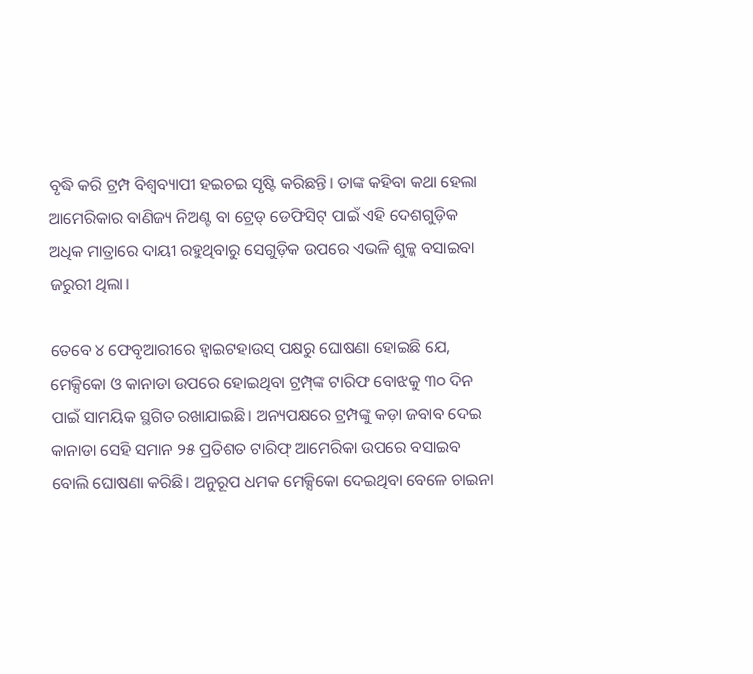ବୃଦ୍ଧି କରି ଟ୍ରମ୍ପ ବିଶ୍ୱବ୍ୟାପୀ ହଇଚଇ ସୃଷ୍ଟି କରିଛନ୍ତି। ତାଙ୍କ କହିବା କଥା ହେଲା ଆମେରିକାର ବାଣିଜ୍ୟ ନିଅଣ୍ଟ ବା ଟ୍ରେଡ୍‌ ଡେଫିସିଟ୍‌ ପାଇଁ ଏହି ଦେଶଗୁଡ଼ିକ ଅଧିକ ମାତ୍ରାରେ ଦାୟୀ ରହୁଥିବାରୁ ସେଗୁଡ଼ିକ ଉପରେ ଏଭଳି ଶୁଳ୍କ ବସାଇବା ଜରୁରୀ ଥିଲା।

ତେବେ ୪ ଫେବୃଆରୀରେ ହ୍ବାଇଟହାଉସ୍‌ ପକ୍ଷରୁ ଘୋଷଣା ହୋଇଛି ଯେ, ମେକ୍ସିକୋ ଓ କାନାଡା ଉପରେ ହୋଇଥିବା ଟ୍ରମ୍ପ୍‌ଙ୍କ ଟାରିଫ ବୋଝକୁ ୩୦ ଦିନ ପାଇଁ ସାମୟିକ ସ୍ଥଗିତ ରଖାଯାଇଛି। ଅନ୍ୟପକ୍ଷରେ ଟ୍ରମ୍ପଙ୍କୁ କଡ଼ା ଜବାବ ଦେଇ କାନାଡା ସେହି ସମାନ ୨୫ ପ୍ରତିଶତ ଟାରିଫ୍‌ ଆମେରିକା ଉପରେ ବସାଇବ ବୋଲି ଘୋଷଣା କରିଛି। ଅନୁରୂପ ଧମକ ମେକ୍ସିକୋ ଦେଇଥିବା ବେଳେ ଚାଇନା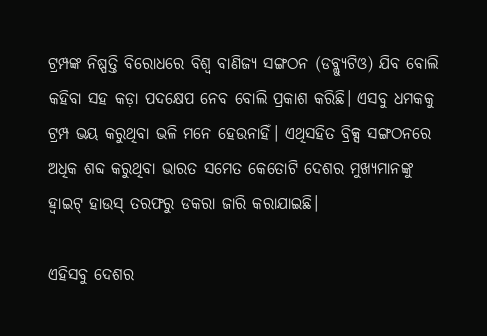ଟ୍ରମ୍ପଙ୍କ ନିଷ୍ପତ୍ତି ବିରୋଧରେ ବିଶ୍ୱ ବାଣିଜ୍ୟ ସଙ୍ଗଠନ (ଡବ୍ଲ୍ୟୁଟିଓ) ଯିବ ବୋଲି କହିବା ସହ କଡ଼ା ପଦକ୍ଷେପ ନେବ ବୋଲି ପ୍ରକାଶ କରିଛି। ଏସବୁ ଧମକକୁ ଟ୍ରମ୍ପ ଭୟ କରୁଥିବା ଭଳି ମନେ ହେଉନାହିଁ। ଏଥିସହିତ ବ୍ରିକ୍ସ ସଙ୍ଗଠନରେ ଅଧିକ ଶବ୍ଦ କରୁଥିବା ଭାରତ ସମେତ କେତୋଟି ଦେଶର ମୁଖ୍ୟମାନଙ୍କୁ ହ୍ବାଇଟ୍‌ ହାଉସ୍‌ ତରଫରୁ ଡକରା ଜାରି କରାଯାଇଛି।

ଏହିସବୁ ଦେଶର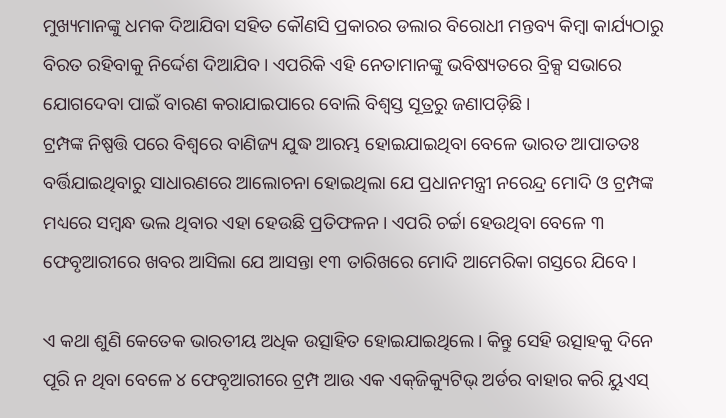ମୁଖ୍ୟମାନଙ୍କୁ ଧମକ ଦିଆଯିବା ସହିତ କୌଣସି ପ୍ରକାରର ଡଲାର ବିରୋଧୀ ମନ୍ତବ୍ୟ କିମ୍ବା କାର୍ଯ୍ୟଠାରୁ ବିରତ ରହିବାକୁ ନିର୍ଦ୍ଦେଶ ଦିଆଯିବ। ଏପରିକି ଏହି ନେତାମାନଙ୍କୁ ଭବିଷ୍ୟତରେ ବ୍ରିକ୍ସ ସଭାରେ ଯୋଗଦେବା ପାଇଁ ବାରଣ କରାଯାଇପାରେ ବୋଲି ବିଶ୍ୱସ୍ତ ସୂତ୍ରରୁ ଜଣାପଡ଼ିଛି।
ଟ୍ରମ୍ପଙ୍କ ନିଷ୍ପତ୍ତି ପରେ ବିଶ୍ୱରେ ବାଣିଜ୍ୟ ଯୁଦ୍ଧ ଆରମ୍ଭ ହୋଇଯାଇଥିବା ବେଳେ ଭାରତ ଆପାତତଃ ବର୍ତ୍ତିଯାଇଥିବାରୁ ସାଧାରଣରେ ଆଲୋଚନା ହୋଇଥିଲା ଯେ ପ୍ରଧାନମନ୍ତ୍ରୀ ନରେନ୍ଦ୍ର ମୋଦି ଓ ଟ୍ରମ୍ପଙ୍କ ମଧ୍ୟରେ ସମ୍ବନ୍ଧ ଭଲ ଥିବାର ଏହା ହେଉଛି ପ୍ରତିଫଳନ। ଏପରି ଚର୍ଚ୍ଚା ହେଉଥିବା ବେଳେ ୩ ଫେବୃଆରୀରେ ଖବର ଆସିଲା ଯେ ଆସନ୍ତା ୧୩ ତାରିଖରେ ମୋଦି ଆମେରିକା ଗସ୍ତରେ ଯିବେ।

ଏ କଥା ଶୁଣି କେତେକ ଭାରତୀୟ ଅଧିକ ଉତ୍ସାହିତ ହୋଇଯାଇଥିଲେ। କିନ୍ତୁ ସେହି ଉତ୍ସାହକୁ ଦିନେ ପୂରି ନ ଥିବା ବେଳେ ୪ ଫେବୃଆରୀରେ ଟ୍ରମ୍ପ ଆଉ ଏକ ଏକ୍‌ଜିକ୍ୟୁଟିଭ୍‌ ଅର୍ଡର ବାହାର କରି ୟୁଏସ୍‌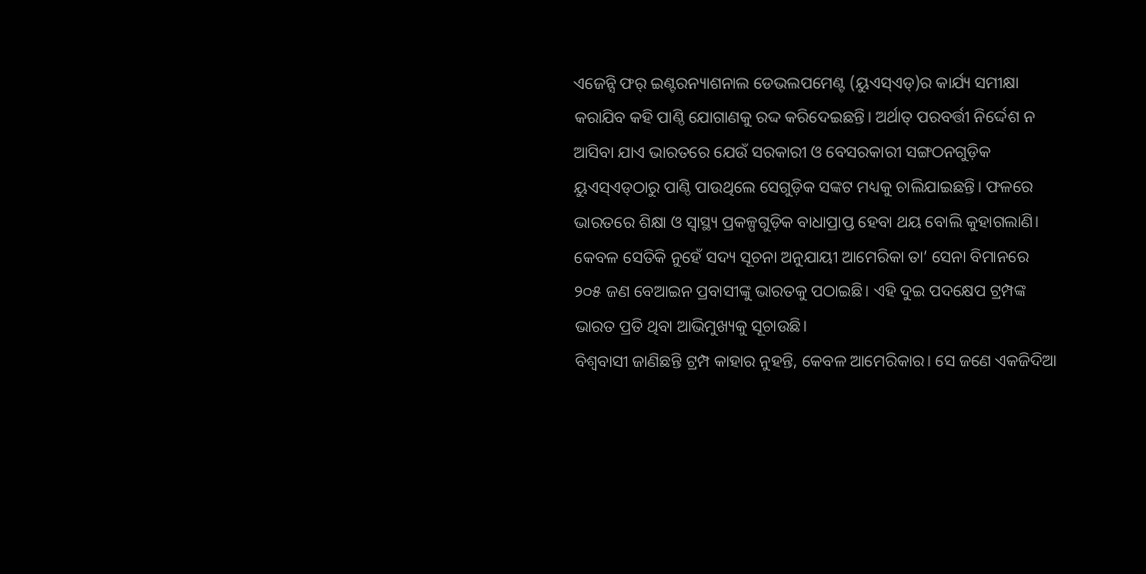ଏଜେନ୍ସି ଫର୍‌ ଇଣ୍ଟରନ୍ୟାଶନାଲ ଡେଭଲପମେଣ୍ଟ (ୟୁଏସ୍‌ଏଡ୍‌)ର କାର୍ଯ୍ୟ ସମୀକ୍ଷା କରାଯିବ କହି ପାଣ୍ଠି ଯୋଗାଣକୁ ରଦ୍ଦ କରିଦେଇଛନ୍ତି। ଅର୍ଥାତ୍‌ ପରବର୍ତ୍ତୀ ନିର୍ଦ୍ଦେଶ ନ ଆସିବା ଯାଏ ଭାରତରେ ଯେଉଁ ସରକାରୀ ଓ ବେସରକାରୀ ସଙ୍ଗଠନଗୁଡ଼ିକ ୟୁଏସ୍‌ଏଡ୍‌ଠାରୁ ପାଣ୍ଠି ପାଉଥିଲେ ସେଗୁଡ଼ିକ ସଙ୍କଟ ମଧ୍ୟକୁ ଚାଲିଯାଇଛନ୍ତି। ଫଳରେ ଭାରତରେ ଶିକ୍ଷା ଓ ସ୍ବାସ୍ଥ୍ୟ ପ୍ରକଳ୍ପଗୁଡ଼ିକ ବାଧାପ୍ରାପ୍ତ ହେବା ଥୟ ବୋଲି କୁହାଗଲାଣି। କେବଳ ସେତିକି ନୁହେଁ ସଦ୍ୟ ସୂଚନା ଅନୁଯାୟୀ ଆମେରିକା ତା’ ସେନା ବିମାନରେ ୨୦୫ ଜଣ ବେଆଇନ ପ୍ରବାସୀଙ୍କୁ ଭାରତକୁ ପଠାଇଛି। ଏହି ଦୁଇ ପଦକ୍ଷେପ ଟ୍ରମ୍ପଙ୍କ ଭାରତ ପ୍ରତି ଥିବା ଆଭିମୁଖ୍ୟକୁ ସୂଚାଉଛି।
ବିଶ୍ୱବାସୀ ଜାଣିଛନ୍ତି ଟ୍ରମ୍ପ କାହାର ନୁହନ୍ତି, କେବଳ ଆମେରିକାର। ସେ ଜଣେ ଏକଜିଦିଆ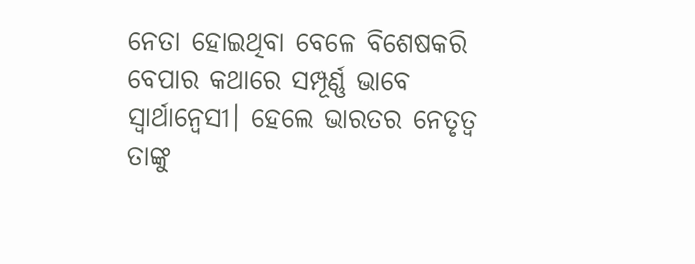ନେତା ହୋଇଥିବା ବେଳେ ବିଶେଷକରି ବେପାର କଥାରେ ସମ୍ପୂର୍ଣ୍ଣ ଭାବେ ସ୍ବାର୍ଥାନ୍ବେସୀ। ହେଲେ ଭାରତର ନେତୃତ୍ୱ ତାଙ୍କୁ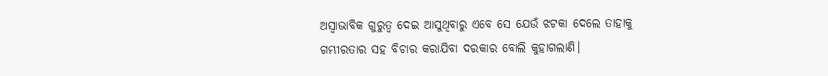ଅସ୍ବାଭାବିକ ଗୁରୁତ୍ୱ ଦେଇ ଆସୁଥିବାରୁ ଏବେ ସେ ଯେଉଁ ଝଟକା ଦେଲେ ତାହାକୁ ଗମ୍ଭୀରତାର ସହ ବିଚାର କରାଯିବା ଦରକାର ବୋଲି କୁହାଗଲାଣି।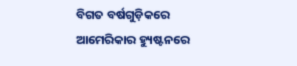ବିଗତ ବର୍ଷଗୁଡ଼ିକରେ ଆମେରିକାର ହ୍ୟୁଷ୍ଟନରେ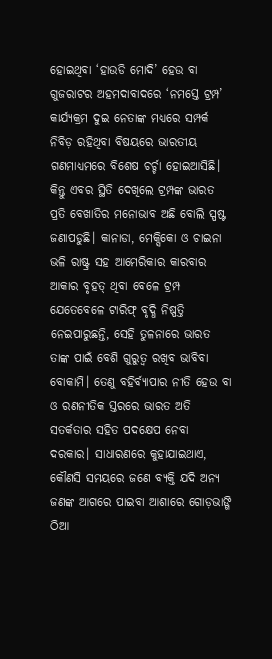ହୋଇଥିବା ‘ହାଉଡି ମୋଦି’ ହେଉ ବା ଗୁଜରାଟର ଅହମଦାବାଦରେ ‘ନମସ୍ତେ ଟ୍ରମ୍ପ’ କାର୍ଯ୍ୟକ୍ରମ ଦୁଇ ନେତାଙ୍କ ମଧ୍ୟରେ ସମ୍ପର୍କ ନିବିଡ଼ ରହିଥିବା ବିଷୟରେ ଭାରତୀୟ ଗଣମାଧ୍ୟମରେ ବିଶେଷ ଚର୍ଚ୍ଚା ହୋଇଆସିଛି। କିନ୍ତୁ ଏବର ସ୍ଥିତି ଦେଖିଲେ ଟ୍ରମ୍ପଙ୍କ ଭାରତ ପ୍ରତି ବେଖାତିର ମନୋଭାବ ଅଛି ବୋଲି ସ୍ପଷ୍ଟ ଜଣାପଡୁଛି। କାନାଡା, ମେକ୍ସିକୋ ଓ ଚାଇନା ଭଳି ରାଷ୍ଟ୍ର ସହ ଆମେରିକାର କାରବାର ଆକାର ବୃହତ୍‌ ଥିବା ବେଳେ ଟ୍ରମ୍ପ ଯେତେବେଳେ ଟାରିଫ୍‌ ବୃଦ୍ଧି ନିଷ୍ପତ୍ତି ନେଇପାରୁଛନ୍ତି, ସେହି ତୁଳନାରେ ଭାରତ ତାଙ୍କ ପାଇଁ ବେଶି ଗୁରୁତ୍ୱ ରଖିବ ଭାବିବା ବୋକାମି। ତେଣୁ ବହିର୍ବ୍ୟାପାର ନୀତି ହେଉ ବା ଓ ରଣନୀତିକ ସ୍ତରରେ ଭାରତ ଅତି ସତର୍କତାର ସହିତ ପଦକ୍ଷେପ ନେବା ଦରକାର। ସାଧାରଣରେ କୁହାଯାଇଥାଏ, କୌଣସି ସମୟରେ ଜଣେ ବ୍ୟକ୍ତି ଯଦି ଅନ୍ୟ ଜଣଙ୍କ ଆଗରେ ପାଇବା ଆଶାରେ ଗୋଡ଼ଭାଙ୍ଗି ଠିଆ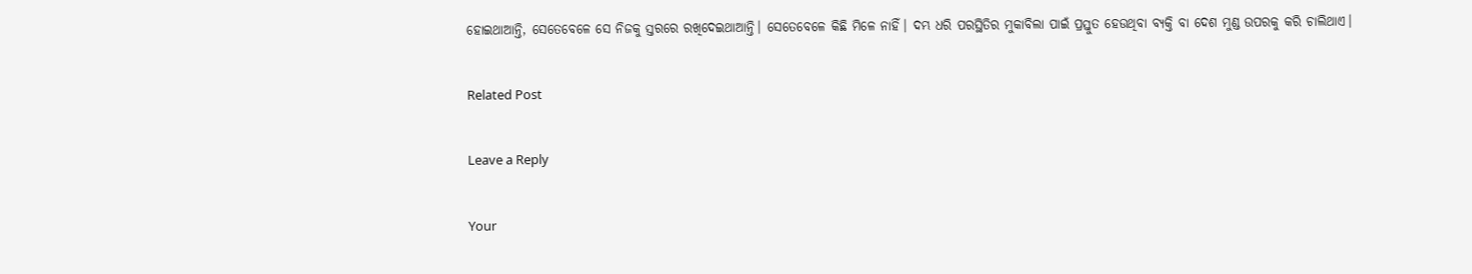ହୋଇଥାଆନ୍ତି, ସେତେବେଳେ ସେ ନିଜକୁ ସ୍ତରରେ ରଖିଦେଇଥାଆନ୍ତି। ସେତେବେଳେ କିଛି ମିଳେ ନାହିଁ। ଦମ୍ଭ ଧରି ପରସ୍ଥିତିର ମୁକାବିଲା ପାଇଁ ପ୍ରସ୍ତୁତ ହେଉଥିବା ବ୍ୟକ୍ତି ବା ଦେଶ ମୁଣ୍ଡ ଉପରକୁ କରି ଚାଲିଥାଏ।

Related Post

Leave a Reply

Your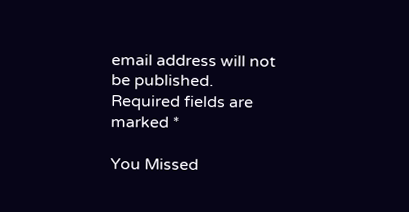email address will not be published. Required fields are marked *

You Missed